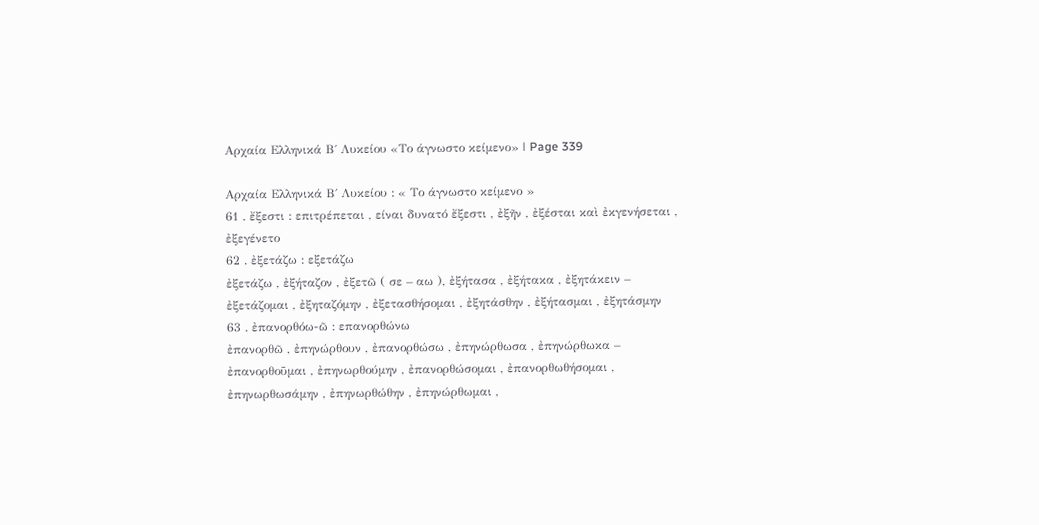Αρχαία Ελληνικά Β΄ Λυκείου «Το άγνωστο κείμενο» | Page 339

Αρχαία Ελληνικά Β΄ Λυκείου : « Το άγνωστο κείμενο »
61 . ἔξεστι : επιτρέπεται , είναι δυνατό ἔξεστι , ἐξῆν , ἐξέσται καὶ ἐκγενήσεται , ἐξεγένετο
62 . ἐξετάζω : εξετάζω
ἐξετάζω , ἐξήταζον , ἐξετῶ ( σε – αω ), ἐξήτασα , ἐξήτακα , ἐξητάκειν – ἐξετάζομαι , ἐξηταζόμην , ἐξετασθήσομαι , ἐξητάσθην , ἐξήτασμαι , ἐξητάσμην
63 . ἐπανορθόω-ῶ : επανορθώνω
ἐπανορθῶ , ἐπηνώρθουν , ἐπανορθώσω , ἐπηνώρθωσα , ἐπηνώρθωκα – ἐπανορθοῦμαι , ἐπηνωρθούμην , ἐπανορθώσομαι , ἐπανορθωθήσομαι , ἐπηνωρθωσάμην , ἐπηνωρθώθην , ἐπηνώρθωμαι ,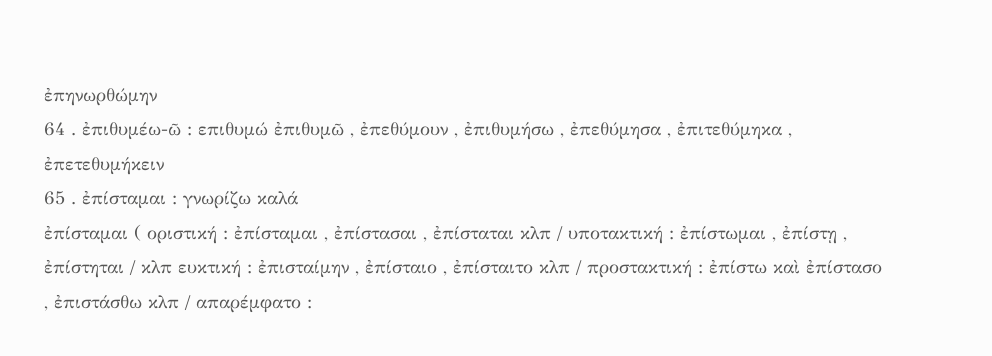ἐπηνωρθώμην
64 . ἐπιθυμέω-ῶ : επιθυμώ ἐπιθυμῶ , ἐπεθύμουν , ἐπιθυμήσω , ἐπεθύμησα , ἐπιτεθύμηκα , ἐπετεθυμήκειν
65 . ἐπίσταμαι : γνωρίζω καλά
ἐπίσταμαι ( οριστική : ἐπίσταμαι , ἐπίστασαι , ἐπίσταται κλπ / υποτακτική : ἐπίστωμαι , ἐπίστῃ , ἐπίστηται / κλπ ευκτική : ἐπισταίμην , ἐπίσταιο , ἐπίσταιτο κλπ / προστακτική : ἐπίστω καὶ ἐπίστασο , ἐπιστάσθω κλπ / απαρέμφατο :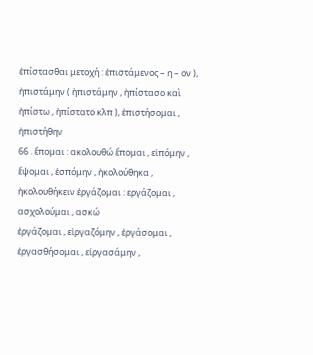ἐπίστασθαι μετοχή : ἐπιστάμενος – η – ον ), ἠπιστάμην ( ἠπιστάμην , ἠπίστασο καὶ ἠπίστω , ἠπίστατο κλπ ), ἐπιστήσομαι , ἠπιστήθην
66 . ἕπομαι : ακολουθώ ἕπομαι , εἱπόμην , ἕψομαι , ἑσπόμην , ἠκολούθηκα , ἠκολουθήκειν ἐργάζομαι : εργάζομαι , ασχολούμαι , ασκώ
ἐργάζομαι , εἰργαζόμην , ἐργάσομαι , ἐργασθήσομαι , εἰργασάμην ,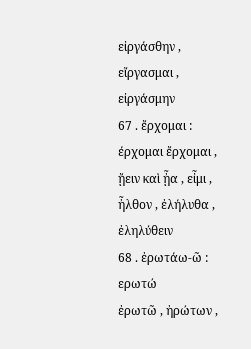εἰργάσθην , εἴργασμαι , εἰργάσμην
67 . ἔρχομαι : έρχομαι ἔρχομαι , ᾔειν καὶ ᾖα , εἶμι , ἦλθον , ἐλήλυθα , ἐληλύθειν
68 . ἐρωτάω-ῶ : ερωτώ
ἐρωτῶ , ἠρώτων ,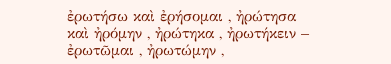ἐρωτήσω καὶ ἐρήσομαι , ἠρώτησα καὶ ἠρόμην , ἠρώτηκα , ἠρωτήκειν – ἐρωτῶμαι , ἠρωτώμην ,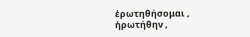ἐρωτηθήσομαι , ἠρωτήθην ,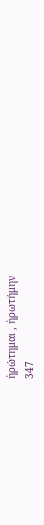ἠρώτημαι , ἠρωτήμην
347